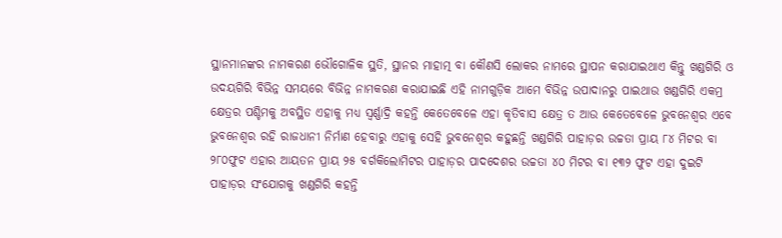ସ୍ଥାନମାନଙ୍କର ନାମକରଣ ଭୌଗୋଳିକ ସ୍ଥତି, ସ୍ଥାନର ମାହାତ୍ମ ବା କୌଣସି ଲୋକର ନାମରେ ସ୍ଥାପନ କରାଯାଇଥାଏ କିନ୍ତୁ ଖଣ୍ଡଗିରି ଓ ଉଦୟଗିରି ବିଭିନ୍ନ ସମୟରେ ବିଭିନ୍ନ ନାମକରଣ କରାଯାଇଛି ଏହି ନାମଗୁଡ଼ିକ ଆମେ ବିଭିନ୍ନ ଉପାଦାନରୁ ପାଇଥାଉ ଖଣ୍ଡଗିରି ଏକମ୍ର କ୍ଷେତ୍ରର ପଶ୍ଚିମକୁ ଅବସ୍ଥିତ ଏହାକୁ ମଧ୍ୟ ସ୍ୱର୍ଣ୍ଣାଦ୍ରି କହନ୍ତି କେତେବେଳେ ଏହା କୃତିବାସ କ୍ଷେତ୍ର ତ ଆଉ କେତେବେଳେ ଭୁବନେଶ୍ୱର ଏବେ ଭୁବନେଶ୍ୱର ରହି ରାଜଧାନୀ ନିର୍ମାଣ ହେବାରୁ ଏହାକୁ ସେହି ଭୁବନେଶ୍ୱର କହୁଛନ୍ତି ଖଣ୍ଡଗିରି ପାହାଡ଼ର ଉଚ୍ଚତା ପ୍ରାୟ ୮୪ ମିଟର ବା ୨୮୦ଫୁଟ ଏହାର ଆୟତନ ପ୍ରାୟ ୨୫ ବର୍ଗକିଲୋମିଟର ପାହାଡ଼ର ପାଦଦେଶର ଉଚ୍ଚତା ୪୦ ମିଟର ବା ୧୩୨ ଫୁଟ ଏହା ଦୁଇଟି ପାହାଡ଼ର ସଂଯୋଗକୁ ଖଣ୍ଡଗିରି କହନ୍ତି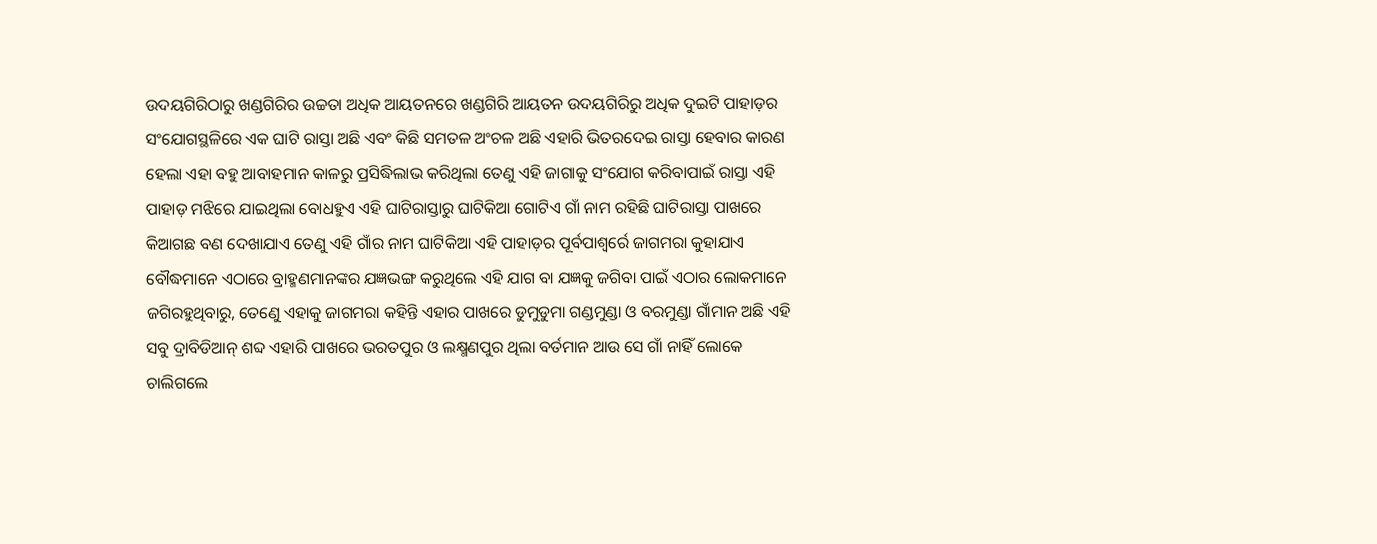ଉଦୟଗିରିଠାରୁ ଖଣ୍ଡଗିରିର ଉଚ୍ଚତା ଅଧିକ ଆୟତନରେ ଖଣ୍ଡଗିରି ଆୟତନ ଉଦୟଗିରିରୁ ଅଧିକ ଦୁଇଟି ପାହାଡ଼ର ସଂଯୋଗସ୍ଥଳିରେ ଏକ ଘାଟି ରାସ୍ତା ଅଛି ଏବଂ କିଛି ସମତଳ ଅଂଚଳ ଅଛି ଏହାରି ଭିତରଦେଇ ରାସ୍ତା ହେବାର କାରଣ ହେଲା ଏହା ବହୁ ଆବାହମାନ କାଳରୁ ପ୍ରସିଦ୍ଧିଲାଭ କରିଥିଲା ତେଣୁ ଏହି ଜାଗାକୁ ସଂଯୋଗ କରିବାପାଇଁ ରାସ୍ତା ଏହି ପାହାଡ଼ ମଝିରେ ଯାଇଥିଲା ବୋଧହୁଏ ଏହି ଘାଟିରାସ୍ତାରୁ ଘାଟିକିଆ ଗୋଟିଏ ଗାଁ ନାମ ରହିଛି ଘାଟିରାସ୍ତା ପାଖରେ କିଆଗଛ ବଣ ଦେଖାଯାଏ ତେଣୁ ଏହି ଗାଁର ନାମ ଘାଟିକିଆ ଏହି ପାହାଡ଼ର ପୂର୍ବପାଶ୍ୱର୍ରେ ଜାଗମରା କୁହାଯାଏ ବୌଦ୍ଧମାନେ ଏଠାରେ ବ୍ରାହ୍ମଣମାନଙ୍କର ଯଜ୍ଞଭଙ୍ଗ କରୁଥିଲେ ଏହି ଯାଗ ବା ଯଜ୍ଞକୁ ଜଗିବା ପାଇଁ ଏଠାର ଲୋକମାନେ ଜଗିରହୁଥିବାରୁ, ତେଣେୁ ଏହାକୁ ଜାଗମରା କହିନ୍ତି ଏହାର ପାଖରେ ଡୁମୁଡୁମା ଗଣ୍ଡମୁଣ୍ଡା ଓ ବରମୁଣ୍ଡା ଗାଁମାନ ଅଛି ଏହି ସବୁ ଦ୍ରାବିଡିଆନ୍ ଶବ୍ଦ ଏହାରି ପାଖରେ ଭରତପୁର ଓ ଲକ୍ଷ୍ମଣପୁର ଥିଲା ବର୍ତମାନ ଆଉ ସେ ଗାଁ ନାହିଁ ଲୋକେ ଚାଲିଗଲେ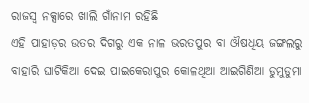ରାଜସ୍ୱ ନକ୍ସାରେ ଖାଲି ଗାଁନାମ ରହିଛି
ଏହି ପାହାଡ଼ର ଉତର ଦିଗରୁ ଏକ ନାଳ ଭରତପୁର ବା ଔଷଧିୟ ଜଙ୍ଗଲରୁ ବାହାରି ଘାଟିକିଆ ଦେଇ ପାଇକେରାପୁର କୋଳଥିଆ ଆଇଗିଣିଆ ଡୁମୁଡୁମା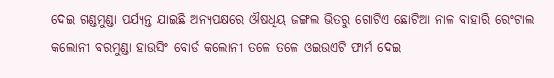ଦେଇ ଗଣ୍ଡମୁଣ୍ଡା ପର୍ଯ୍ୟନ୍ତ ଯାଇଛି ଅନ୍ୟପକ୍ଷରେ ଔଷଧିୟ ଜଙ୍ଗଲ ଭିତରୁ ଗୋଟିଏ ଛୋଟିଆ ନାଳ ବାହାରି ରେଂଟାଲ କଲୋନୀ ବରମୁଣ୍ଡା ହାଉସିଂ ବୋର୍ଡ କଲୋନୀ ତଳେ ତଳେ ଓଇଉଏଟି ଫାର୍ମ ଦେଇ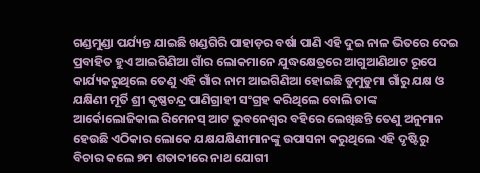ଗଣ୍ଡମୁଣ୍ଡା ପର୍ଯ୍ୟନ୍ତ ଯାଇଛି ଖଣ୍ଡଗିରି ପାହାଡ଼ର ବର୍ଷା ପାଣି ଏହି ଦୁଇ ନାଳ ଭିତରେ ଦେଇ ପ୍ରବାହିତ ହୁଏ ଆଇଗିଣିଆ ଗାଁର ଲୋକମାନେ ଯୁଦ୍ଧକ୍ଷେତ୍ରରେ ଆଗୁଆଣିଥାଟ ରୂପେ କାର୍ଯ୍ୟକରୁଥିଲେ ତେଣୁ ଏହି ଗାଁର ନାମ ଆଇଗିଣିଆ ହୋଇଛି ଡୁମୁଡୁମା ଗାଁରୁ ଯକ୍ଷ ଓ ଯକ୍ଷିଣୀ ମୂର୍ତି ଶ୍ରୀ କୃଷ୍ଣଚନ୍ଦ୍ର ପାଣିଗ୍ରାହୀ ସଂଗ୍ରହ କରିଥିଲେ ବୋଲି ତାଙ୍କ ଆର୍କୋଲୋଜିକାଲ ରିମେନସ୍ ଆଟ ଭୁବନେଶ୍ୱର ବହିରେ ଲେଖିଛନ୍ତି ତେଣୁ ଅନୁମାନ ହେଉଛି ଏଠିକାର ଲୋକେ ଯକ୍ଷଯକ୍ଷିଣୀମାନଙ୍କୁ ଉପାସନା କରୁଥିଲେ ଏହି ଦୃଷ୍ଟିରୁ ବିଚାର କଲେ ୭ମ ଶତାବ୍ଦୀରେ ନାଥ ଯୋଗୀ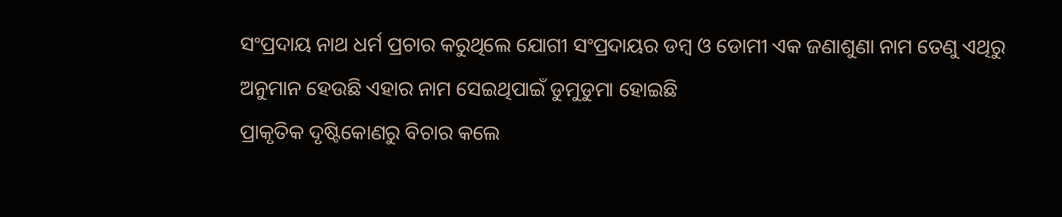ସଂପ୍ରଦାୟ ନାଥ ଧର୍ମ ପ୍ରଚାର କରୁଥିଲେ ଯୋଗୀ ସଂପ୍ରଦାୟର ଡମ୍ବ ଓ ଡୋମୀ ଏକ ଜଣାଶୁଣା ନାମ ତେଣୁ ଏଥିରୁ ଅନୁମାନ ହେଉଛି ଏହାର ନାମ ସେଇଥିପାଇଁ ଡୁମୁଡୁମା ହୋଇଛି
ପ୍ରାକୃତିକ ଦୃଷ୍ଟିକୋଣରୁ ବିଚାର କଲେ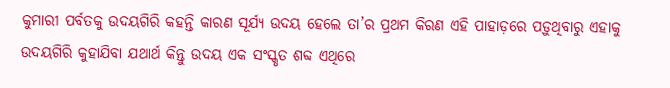କୁମାରୀ ପର୍ବତକୁ ଉଦୟଗିରି କହନ୍ତି କାରଣ ସୂର୍ଯ୍ୟ ଉଦୟ ହେଲେ ତା’ର ପ୍ରଥମ କିରଣ ଏହି ପାହାଡ଼ରେ ପଡ଼ୁଥିବାରୁ ଏହାକୁ ଉଦୟଗିରି କୁହାଯିବା ଯଥାର୍ଥ କିନ୍ତୁ ଉଦୟ ଏକ ସଂସ୍କୃତ ଶବ୍ଦ ଏଥିରେ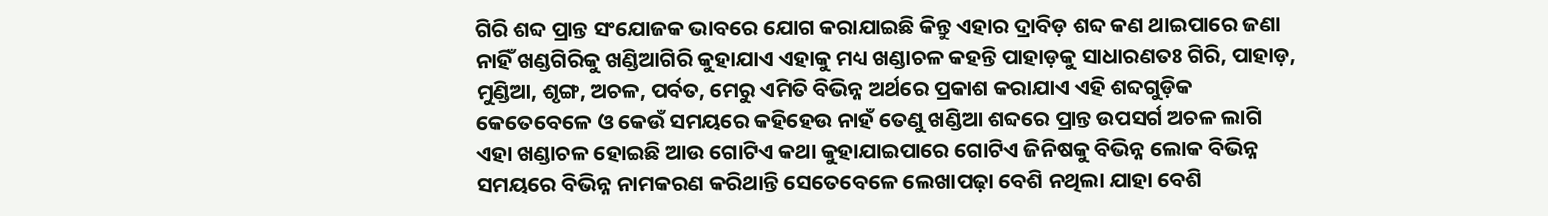ଗିରି ଶବ୍ଦ ପ୍ରାନ୍ତ ସଂଯୋଜକ ଭାବରେ ଯୋଗ କରାଯାଇଛି କିନ୍ତୁ ଏହାର ଦ୍ରାବିଡ଼ ଶବ୍ଦ କଣ ଥାଇପାରେ ଜଣା ନାହିଁ ଖଣ୍ଡଗିରିକୁ ଖଣ୍ଡିଆଗିରି କୁହାଯାଏ ଏହାକୁ ମଧ୍ୟ ଖଣ୍ଡାଚଳ କହନ୍ତି ପାହାଡ଼କୁ ସାଧାରଣତଃ ଗିରି, ପାହାଡ଼, ମୁଣ୍ଡିଆ, ଶୃଙ୍ଗ, ଅଚଳ, ପର୍ବତ, ମେରୁ ଏମିତି ବିଭିନ୍ନ ଅର୍ଥରେ ପ୍ରକାଶ କରାଯାଏ ଏହି ଶବ୍ଦଗୁଡ଼ିକ କେତେବେଳେ ଓ କେଉଁ ସମୟରେ କହିହେଉ ନାହଁ ତେଣୁ ଖଣ୍ଡିଆ ଶବ୍ଦରେ ପ୍ରାନ୍ତ ଉପସର୍ଗ ଅଚଳ ଲାଗି ଏହା ଖଣ୍ଡାଚଳ ହୋଇଛି ଆଉ ଗୋଟିଏ କଥା କୁହାଯାଇପାରେ ଗୋଟିଏ ଜିନିଷକୁ ବିଭିନ୍ନ ଲୋକ ବିଭିନ୍ନ ସମୟରେ ବିଭିନ୍ନ ନାମକରଣ କରିଥାନ୍ତି ସେତେବେଳେ ଲେଖାପଢ଼ା ବେଶି ନଥିଲା ଯାହା ବେଶି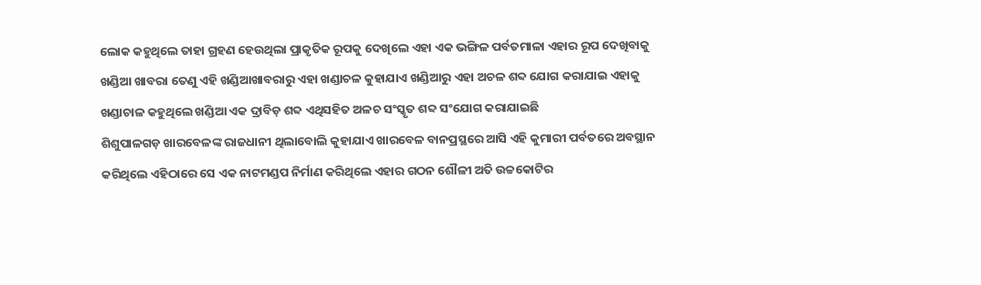ଲୋକ କହୁଥିଲେ ତାହା ଗ୍ରହଣ ହେଉଥିଲା ପ୍ରାକୃତିକ ରୂପକୁ ଦେଖିଲେ ଏହା ଏକ ଭଙ୍ଗିଳ ପର୍ବତମାଳା ଏହାର ରୂପ ଦେଖିବାକୁ ଖଣ୍ଡିଆ ଖାବରା ତେଣୁ ଏହି ଖଣ୍ଡିଆଖାବରାରୁ ଏହା ଖଣ୍ଡାଚଳ କୁହାଯାଏ ଖଣ୍ଡିଆରୁ ଏହା ଅଚଳ ଶବ୍ଦ ଯୋଗ କରାଯାଇ ଏହାକୁ ଖଣ୍ଡାଚାଳ କହୁଥିଲେ ଖଣ୍ଡିଆ ଏକ ଦ୍ରାବିଡ଼ ଶବ୍ଦ ଏଥିସହିତ ଅଳଚ ସଂସ୍କୃତ ଶବ୍ଦ ସଂଯୋଗ କରାଯାଇଛି
ଶିଶୁପାଳଗଡ଼ ଖାରବେଳଙ୍କ ରାଜଧାନୀ ଥିଲାବୋଲି କୁହାଯାଏ ଖାରବେଳ ବାନପ୍ରସ୍ଥରେ ଆସି ଏହି କୁମାରୀ ପର୍ବତରେ ଅବସ୍ଥାନ କରିଥିଲେ ଏହିଠାରେ ସେ ଏକ ନାଟମଣ୍ଡପ ନିର୍ମାଣ କରିଥିଲେ ଏହାର ଗଠନ ଶୌଳୀ ଅତି ଉଚ୍ଚକୋଟିର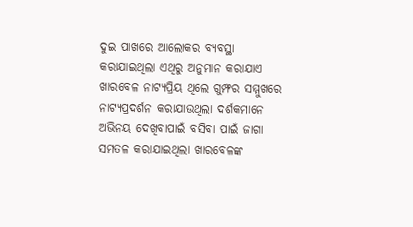ଦୁଇ ପାଖରେ ଆଲୋକର ବ୍ୟବସ୍ଥା କରାଯାଇଥିଲା ଏଥିରୁ ଅନୁମାନ କରାଯାଏ ଖାରବେଳ ନାଟ୍ୟପ୍ରିୟ ଥିଲେ ଗୁମ୍ଫର ସମ୍ମୁଖରେ ନାଟ୍ୟପ୍ରଦର୍ଶନ କରାଯାଉଥିଲା ଦର୍ଶକମାନେ ଅଭିନୟ ଦେଖିବାପାଇଁ ବସିବା ପାଇଁ ଜାଗା ସମତଳ କରାଯାଇଥିଲା ଖାରବେଳଙ୍କ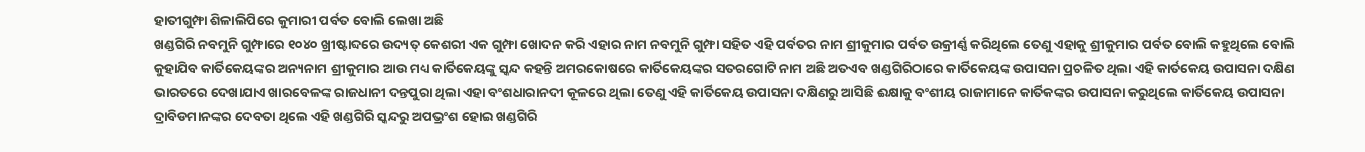ହାତୀଗୁମ୍ଫା ଶିଳାଲିପିରେ କୁମାରୀ ପର୍ବତ ବୋଲି ଲେଖା ଅଛି
ଖଣ୍ଡଗିରି ନବମୁନି ଗୁମ୍ଫାରେ ୧୦୪୦ ଖ୍ରୀଷ୍ଟାବ୍ଦରେ ଉଦ୍ୟତ୍ କେଶରୀ ଏକ ଗୁମ୍ଫା ଖୋଦନ କରି ଏହାର ନାମ ନବମୁନି ଗୁମ୍ଫା ସହିତ ଏହି ପର୍ବତର ନାମ ଶ୍ରୀକୁମାର ପର୍ବତ ଉକ୍ରୀର୍ଣ୍ଣ କରିଥିଲେ ତେଣୁ ଏହାକୁ ଶ୍ରୀକୁମାର ପର୍ବତ ବୋଲି କହୁଥିଲେ ବୋଲି କୁହାଯିବ କାର୍ତିକେୟଙ୍କର ଅନ୍ୟନାମ ଶ୍ରୀକୁମାର ଆଉ ମଧ୍ୟ କାର୍ତିକେୟଙ୍କୁ ସ୍କନ୍ଦ କହନ୍ତି ଅମରକୋଷରେ କାର୍ତିକେୟଙ୍କର ସତରଗୋଟି ନାମ ଅଛି ଅତଏବ ଖଣ୍ଡଗିରିଠାରେ କାର୍ତିକେୟଙ୍କ ଉପାସନା ପ୍ରଚଳିତ ଥିଲା ଏହି କାର୍ତକେୟ ଉପାସନା ଦକ୍ଷିଣ ଭାରତରେ ଦେଖାଯାଏ ଖାରବେଳଙ୍କ ରାଜଧାନୀ ଦନ୍ତପୁରା ଥିଲା ଏହା ବଂଶଧାରାନଦୀ କୂଳରେ ଥିଲା ତେଣୁ ଏହି କାର୍ତିକେୟ ଉପାସନା ଦକ୍ଷିଣରୁ ଆସିଛି ଈକ୍ଷାକୁ ବଂଶୀୟ ରାଜାମାନେ କାର୍ତିକଙ୍କର ଉପାସନା କରୁଥିଲେ କାର୍ତିକେୟ ଉପାସନା ଦ୍ରାବିଡମାନଙ୍କର ଦେବତା ଥିଲେ ଏହି ଖଣ୍ଡଗିରି ସ୍କନ୍ଦରୁ ଅପଭ୍ରଂଶ ହୋଇ ଖଣ୍ଡଗିରି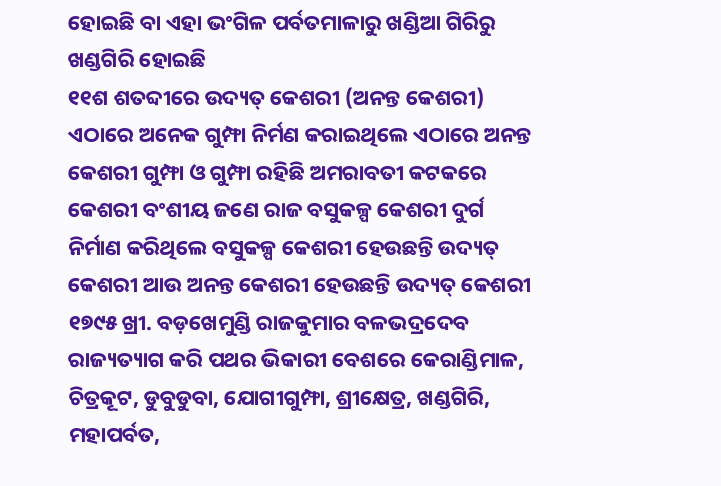ହୋଇଛି ବା ଏହା ଭଂଗିଳ ପର୍ବତମାଳାରୁ ଖଣ୍ଡିଆ ଗିରିରୁ ଖଣ୍ଡଗିରି ହୋଇଛି
୧୧ଶ ଶତବ୍ଦୀରେ ଉଦ୍ୟତ୍ କେଶରୀ (ଅନନ୍ତ କେଶରୀ) ଏଠାରେ ଅନେକ ଗୁମ୍ଫା ନିର୍ମଣ କରାଇଥିଲେ ଏଠାରେ ଅନନ୍ତ କେଶରୀ ଗୁମ୍ଫା ଓ ଗୁମ୍ଫା ରହିଛି ଅମରାବତୀ କଟକରେ କେଶରୀ ବଂଶୀୟ ଜଣେ ରାଜ ବସୁକଳ୍ପ କେଶରୀ ଦୁର୍ଗ ନିର୍ମାଣ କରିଥିଲେ ବସୁକଳ୍ପ କେଶରୀ ହେଉଛନ୍ତି ଉଦ୍ୟତ୍ କେଶରୀ ଆଉ ଅନନ୍ତ କେଶରୀ ହେଉଛନ୍ତି ଉଦ୍ୟତ୍ କେଶରୀ
୧୭୯୫ ଖ୍ରୀ. ବଡ଼ଖେମୁଣ୍ଡି ରାଜକୁମାର ବଳଭଦ୍ରଦେବ ରାଜ୍ୟତ୍ୟାଗ କରି ପଥର ଭିକାରୀ ବେଶରେ କେରାଣ୍ଡିମାଳ, ଚିତ୍ରକୂଟ, ଡୁବୁଡୁବା, ଯୋଗୀଗୁମ୍ଫା, ଶ୍ରୀକ୍ଷେତ୍ର, ଖଣ୍ଡଗିରି, ମହାପର୍ବତ,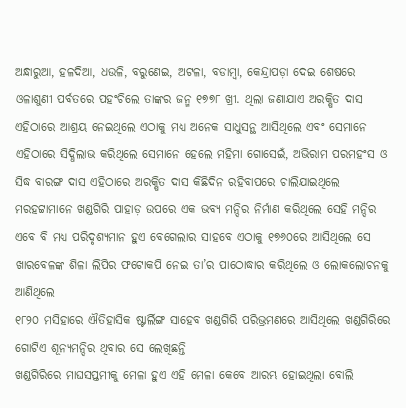ଅନ୍ଧାରୁଆ, ହଳଦିଆ, ଧଉଳି, ବରୁଣେଇ, ଅଟଳା, ବଡାମ୍ବା, କେନ୍ଦ୍ରାପଡ଼ା ଦେଇ ଶେଷରେ ଓଳାଶୁଣୀ ପର୍ବତରେ ପହଂଚିଲେ ତାଙ୍କର ଜନ୍ମ ୧୭୭୮ ଖ୍ରୀ. ଥିଲା ଜଣାଯାଏ ଅରକ୍ଷିତ ଦାସ ଏହିଠାରେ ଆଶ୍ରୟ ନେଇଥିଲେ ଏଠାକୁ ମଧ୍ୟ ଅନେକ ସାଧୁସନ୍ଥ ଆସିଥିଲେ ଏବଂ ସେମାନେ ଏହିଠାରେ ସିଦ୍ଧିଲାଭ କରିଥିଲେ ସେମାନେ ହେଲେ ମହିମା ଗୋସେଇଁ, ଅଭିରାମ ପରମହଂସ ଓ ସିଦ୍ଧ ବାରଙ୍ଗ ଦାସ ଏହିଠାରେ ଅରକ୍ଷିତ ଦାସ କିଛିଦିନ ରହିବାପରେ ଚାଲିଯାଇଥିଲେ
ମରହଟ୍ଟାମାନେ ଖଣ୍ଡଗିରି ପାହାଡ଼ ଉପରେ ଏକ ଭବ୍ୟ ମନ୍ଦିର ନିର୍ମାଣ କରିଥିଲେ ସେହି ମନ୍ଦିର ଏବେ ବି ମଧ୍ୟ ପରିଦୃଶ୍ୟମାନ ହୁଏ ବେଗେଲାର ସାହବେ ଏଠାକୁ ୧୭୬୦ରେ ଆସିଥିଲେ ସେ ଖାରବେଳଙ୍କ ଶିଳା ଲିପିର ଫଟୋକପି ନେଇ ତା’ର ପାଠୋଦ୍ଧାର କରିଥିଲେ ଓ ଲୋକଲୋଚନକୁ ଆଣିଥିଲେ
୧୮୨୦ ମସିହାରେ ଐତିହାସିକ ଷ୍ଟାର୍ଲିଙ୍ଗ ସାହେବ ଖଣ୍ଡଗିରି ପରିଭ୍ରମଣରେ ଆସିଥିଲେ ଖଣ୍ଡଗିରିରେ ଗୋଟିଏ ଶୂନ୍ୟମନ୍ଦିର ଥିବାର ସେ ଲେଖିଛନ୍ତି
ଖଣ୍ଡଗିରିରେ ମାଘସପ୍ତମୀକୁ ମେଳା ହୁଏ ଏହି ମେଳା କେବେ ଆରମ୍ଭ ହୋଇଥିଲା ବୋଲି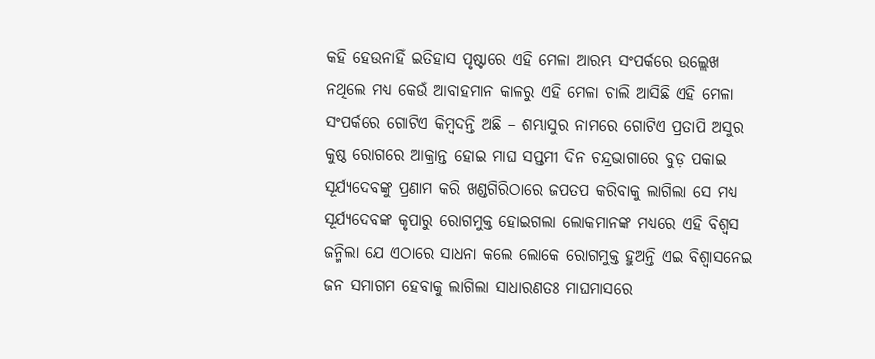କହି ହେଉନାହିଁ ଇତିହାସ ପୃଷ୍ଟାରେ ଏହି ମେଳା ଆରମ୍ଭ ସଂପର୍କରେ ଉଲ୍ଲେଖ ନଥିଲେ ମଧ୍ୟ କେଉଁ ଆବାହମାନ କାଳରୁ ଏହି ମେଳା ଚାଲି ଆସିଛି ଏହି ମେଳା ସଂପର୍କରେ ଗୋଟିଏ କିମ୍ବଦନ୍ତି ଅଛି – ଶମ୍ଭାସୁର ନାମରେ ଗୋଟିଏ ପ୍ରତାପି ଅସୁର କୁଷ୍ଠ ରୋଗରେ ଆକ୍ରାନ୍ତ ହୋଇ ମାଘ ସପ୍ତମୀ ଦିନ ଚନ୍ଦ୍ରଭାଗାରେ ବୁଡ଼ ପକାଇ ସୂର୍ଯ୍ୟଦେବଙ୍କୁ ପ୍ରଣାମ କରି ଖଣ୍ଡଗିରିଠାରେ ଜପତପ କରିବାକୁ ଲାଗିଲା ସେ ମଧ୍ୟ ସୂର୍ଯ୍ୟଦେବଙ୍କ କୃପାରୁ ରୋଗମୁକ୍ତ ହୋଇଗଲା ଲୋକମାନଙ୍କ ମଧ୍ୟରେ ଏହି ବିଶ୍ୱସ ଜନ୍ମିଲା ଯେ ଏଠାରେ ସାଧନା କଲେ ଲୋକେ ରୋଗମୁକ୍ତ ହୁଅନ୍ତି ଏଇ ବିଶ୍ୱାସନେଇ ଜନ ସମାଗମ ହେବାକୁ ଲାଗିଲା ସାଧାରଣତଃ ମାଘମାସରେ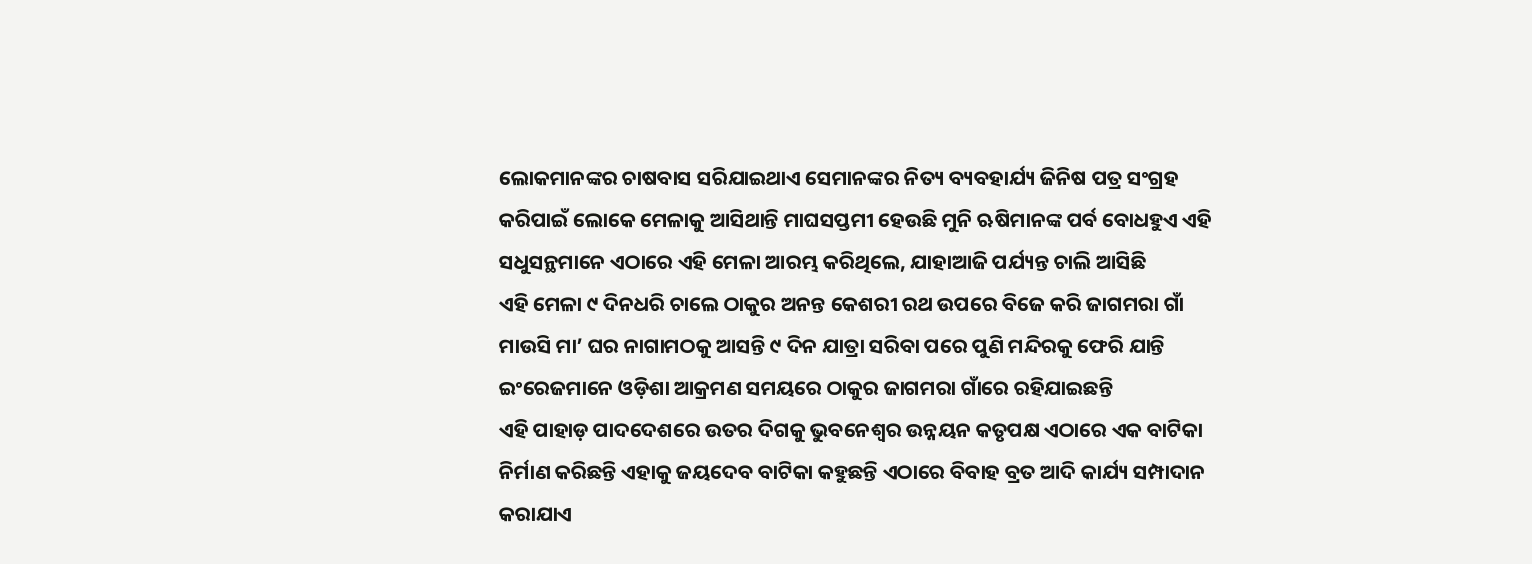ଲୋକମାନଙ୍କର ଚାଷବାସ ସରିଯାଇଥାଏ ସେମାନଙ୍କର ନିତ୍ୟ ବ୍ୟବହାର୍ଯ୍ୟ ଜିନିଷ ପତ୍ର ସଂଗ୍ରହ କରିପାଇଁ ଲୋକେ ମେଳାକୁ ଆସିଥାନ୍ତି ମାଘସପ୍ତମୀ ହେଉଛି ମୁନି ଋଷିମାନଙ୍କ ପର୍ବ ବୋଧହୁଏ ଏହି ସଧୁସନ୍ଥମାନେ ଏଠାରେ ଏହି ମେଳା ଆରମ୍ଭ କରିଥିଲେ, ଯାହାଆଜି ପର୍ଯ୍ୟନ୍ତ ଚାଲି ଆସିଛି
ଏହି ମେଳା ୯ ଦିନଧରି ଚାଲେ ଠାକୁର ଅନନ୍ତ କେଶରୀ ରଥ ଉପରେ ବିଜେ କରି ଜାଗମରା ଗାଁ ମାଉସି ମା’ ଘର ନାଗାମଠକୁ ଆସନ୍ତି ୯ ଦିନ ଯାତ୍ରା ସରିବା ପରେ ପୁଣି ମନ୍ଦିରକୁ ଫେରି ଯାନ୍ତି ଇଂରେଜମାନେ ଓଡ଼ିଶା ଆକ୍ରମଣ ସମୟରେ ଠାକୁର ଜାଗମରା ଗାଁରେ ରହିଯାଇଛନ୍ତି
ଏହି ପାହାଡ଼ ପାଦଦେଶରେ ଉତର ଦିଗକୁ ଭୁବନେଶ୍ୱର ଉନ୍ନୟନ କତୃପକ୍ଷ ଏଠାରେ ଏକ ବାଟିକା ନିର୍ମାଣ କରିଛନ୍ତି ଏହାକୁ ଜୟଦେବ ବାଟିକା କହୁଛନ୍ତି ଏଠାରେ ବିବାହ ବ୍ରତ ଆଦି କାର୍ଯ୍ୟ ସମ୍ପାଦାନ କରାଯାଏ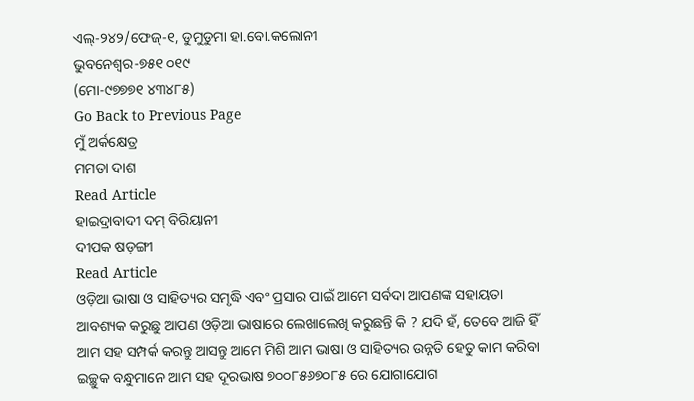ଏଲ୍-୨୪୨/ଫେଜ୍-୧, ଡୁମୁଡୁମା ହା.ବୋ.କଲୋନୀ
ଭୁବନେଶ୍ୱର-୭୫୧ ୦୧୯
(ମୋ-୯୭୭୭୧ ୪୩୪୮୫)
Go Back to Previous Page
ମୁଁ ଅର୍କକ୍ଷେତ୍ର
ମମତା ଦାଶ
Read Article
ହାଇଦ୍ରାବାଦୀ ଦମ୍ ବିରିୟାନୀ
ଦୀପକ ଷଡ଼ଙ୍ଗୀ
Read Article
ଓଡ଼ିଆ ଭାଷା ଓ ସାହିତ୍ୟର ସମୃଦ୍ଧି ଏବଂ ପ୍ରସାର ପାଇଁ ଆମେ ସର୍ବଦା ଆପଣଙ୍କ ସହାୟତା ଆବଶ୍ୟକ କରୁଛୁ ଆପଣ ଓଡ଼ିଆ ଭାଷାରେ ଲେଖାଲେଖି କରୁଛନ୍ତି କି ? ଯଦି ହଁ, ତେବେ ଆଜି ହିଁ ଆମ ସହ ସମ୍ପର୍କ କରନ୍ତୁ ଆସନ୍ତୁ ଆମେ ମିଶି ଆମ ଭାଷା ଓ ସାହିତ୍ୟର ଉନ୍ନତି ହେତୁ କାମ କରିବା
ଇଚ୍ଛୁକ ବନ୍ଧୁମାନେ ଆମ ସହ ଦୂରଭାଷ ୭୦୦୮୫୬୭୦୮୫ ରେ ଯୋଗାଯୋଗ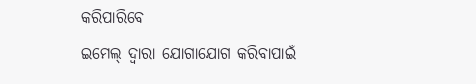କରିପାରିବେ
ଇମେଲ୍ ଦ୍ବାରା ଯୋଗାଯୋଗ କରିବାପାଇଁ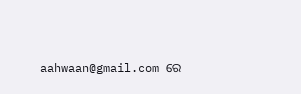aahwaan@gmail.com ରେ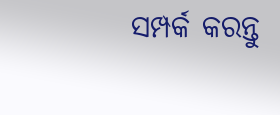ସମ୍ପର୍କ କରନ୍ତୁ